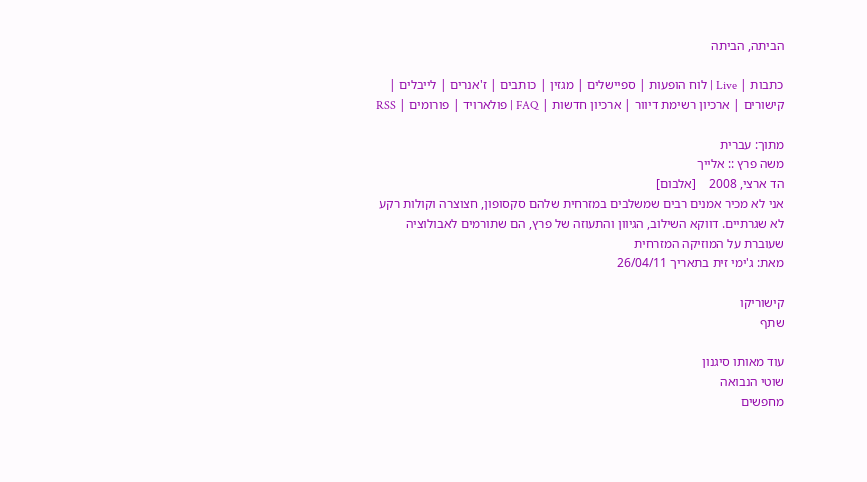הביתה, הביתה

כתבות | Live | לוח הופעות | ספיישלים | מגזין | כותבים | ז'אנרים | לייבלים | קישורים | ארכיון רשימת דיוור | ארכיון חדשות | FAQ | פולארויד | פורומים | RSS

מתוך: עברית
משה פרץ :: אלייך
הד ארצי, 2008    [אלבום]
אני לא מכיר אמנים רבים שמשלבים במזרחית שלהם סקסופון, חצוצרה וקולות רקע לא שגרתיים. דווקא השילוב, הגיוון והתעוזה של פרץ, הם שתורמים לאבולוציה שעוברת על המוזיקה המזרחית
מאת: ג'ימי זית בתאריך 26/04/11

קישוריקו
שתף

עוד מאותו סיגנון
שוטי הנבואה
מחפשים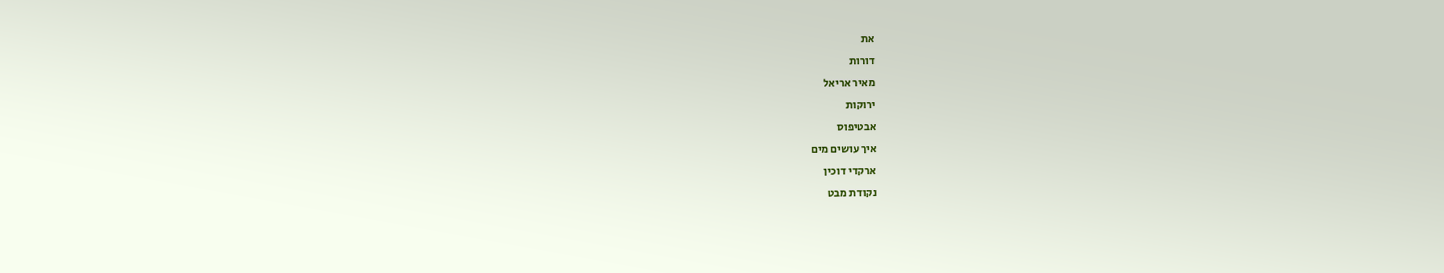את
דורות
מאיר אריאל
ירוקות
אבטיפוס
איך עושים מים
ארקדי דוכין
נקודת מבט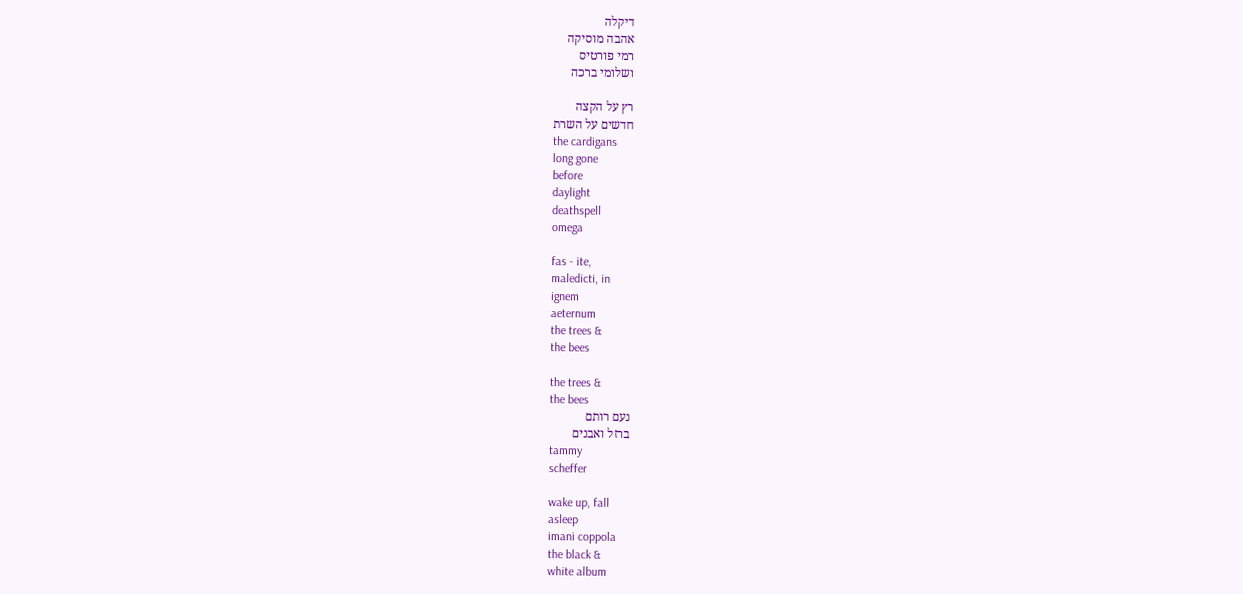דיקלה
אהבה מוסיקה
רמי פורטיס
ושלומי ברכה

רץ על הקצה
חדשים על השרת
the cardigans
long gone
before
daylight
deathspell
omega

fas - ite,
maledicti, in
ignem
aeternum
the trees &
the bees

the trees &
the bees
נעם רותם
ברזל ואבנים
tammy
scheffer

wake up, fall
asleep
imani coppola
the black &
white album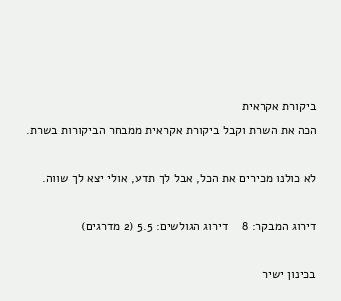ביקורת אקראית
הכה את השרת וקבל ביקורת אקראית ממבחר הביקורות בשרת.

לא כולנו מכירים את הכל, אבל לך תדע, אולי יצא לך שווה.

דירוג המבקר: 8    דירוג הגולשים: 5.5 (2 מדרגים)

בכינון ישיר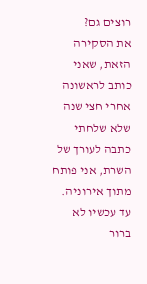רוצים גם?
את הסקירה הזאת, שאני כותב לראשונה אחרי חצי שנה שלא שלחתי כתבה לעורך של השרת, אני פותח מתוך אירוניה. עד עכשיו לא ברור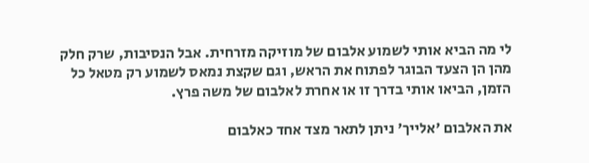לי מה הביא אותי לשמוע אלבום של מוזיקה מזרחית. אבל הנסיבות, שרק חלק מהן הן הצעד הבוגר לפתוח את הראש, וגם שקצת נמאס לשמוע רק מטאל כל הזמן, הביאו אותי בדרך זו או אחרת לאלבום של משה פרץ.

את האלבום 'אלייך' ניתן לתאר מצד אחד כאלבום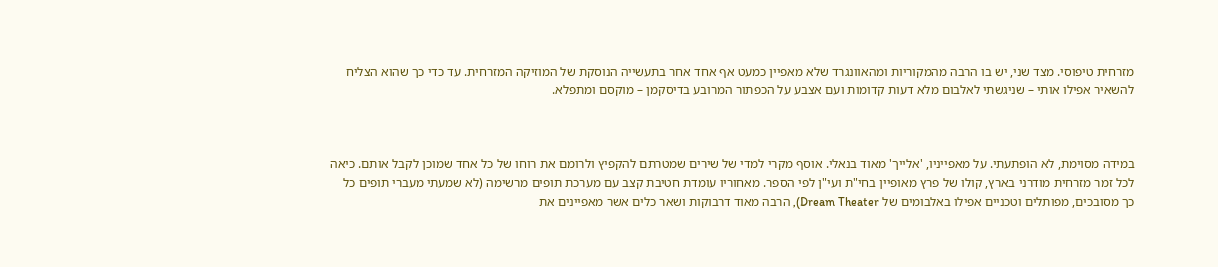מזרחית טיפוסי. מצד שני, יש בו הרבה מהמקוריות ומהאוונגרד שלא מאפיין כמעט אף אחד אחר בתעשייה הנוסקת של המוזיקה המזרחית. עד כדי כך שהוא הצליח להשאיר אפילו אותי – שניגשתי לאלבום מלא דעות קדומות ועם אצבע על הכפתור המרובע בדיסקמן – מוקסם ומתפלא.



במידה מסוימת, לא הופתעתי. על מאפייניו, 'אלייך' מאוד בנאלי. אוסף מקרי למדי של שירים שמטרתם להקפיץ ולרומם את רוחו של כל אחד שמוכן לקבל אותם. כיאה לכל זמר מזרחית מודרני בארץ, קולו של פרץ מאופיין בחי"ת ועי"ן לפי הספר. מאחוריו עומדת חטיבת קצב עם מערכת תופים מרשימה (לא שמעתי מעברי תופים כל כך מסובכים, מפותלים וטכניים אפילו באלבומים של Dream Theater), הרבה מאוד דרבוקות ושאר כלים אשר מאפיינים את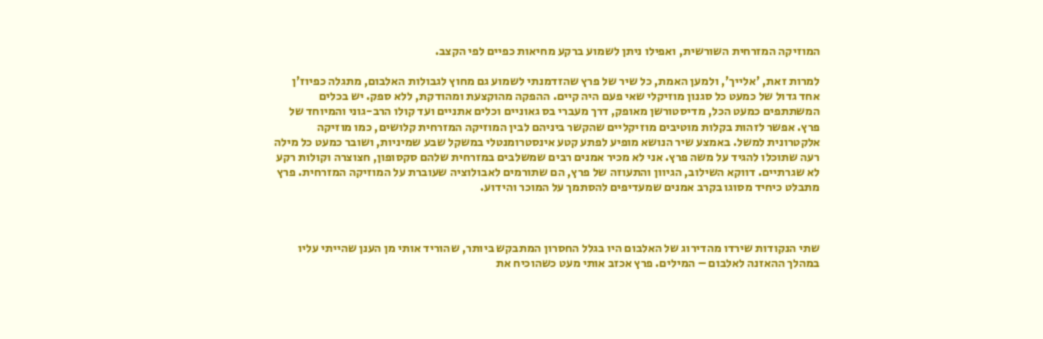המוזיקה המזרחית השורשית, ואפילו ניתן לשמוע ברקע מחיאות כפיים לפי הקצב.

למרות זאת, 'אלייך', ולמען האמת, כל שיר של פרץ שהזדמנתי לשמוע גם מחוץ לגבולות האלבום, מתגלה כפיוז'ן אחד גדול של כמעט כל סגנון מוזיקלי שאי פעם היה קיים. ההפקה מהוקצעת ומהודקת, ללא ספק. יש בכלים המשתתפים כמעט הכל, מדיסטורשן מאופק, דרך מעברי בס גאוניים וכלים אתניים ועד קולו הרב-גוני והמיוחד של פרץ. אפשר לזהות בקלות מוטיבים מוזיקליים שהקשר ביניהם לבין המוזיקה המזרחית קלושים, כמו מוזיקה אלקטרונית למשל. באמצע שיר הנושא מופיע לפתע קטע אינסטרומנטלי במשקל שבע שמיניות, ושובר כמעט כל מילה רעה שתוכלו להגיד על משה פרץ. אני לא מכיר אמנים רבים שמשלבים במזרחית שלהם סקסופון, חצוצרה וקולות רקע לא שגרתיים. דווקא השילוב, הגיוון והתעוזה של פרץ, הם שתורמים לאבולוציה שעוברת על המוזיקה המזרחית. פרץ מתבלט כיחיד מסוגו בקרב אמנים שמעדיפים להסתמך על המוכר והידוע.



שתי הנקודות שירדו מהדירוג של האלבום היו בגלל החסרון המתבקש ביותר, שהוריד אותי מן הענן שהייתי עליו במהלך ההאזנה לאלבום – המילים. פרץ אכזב אותי מעט כשהוכיח את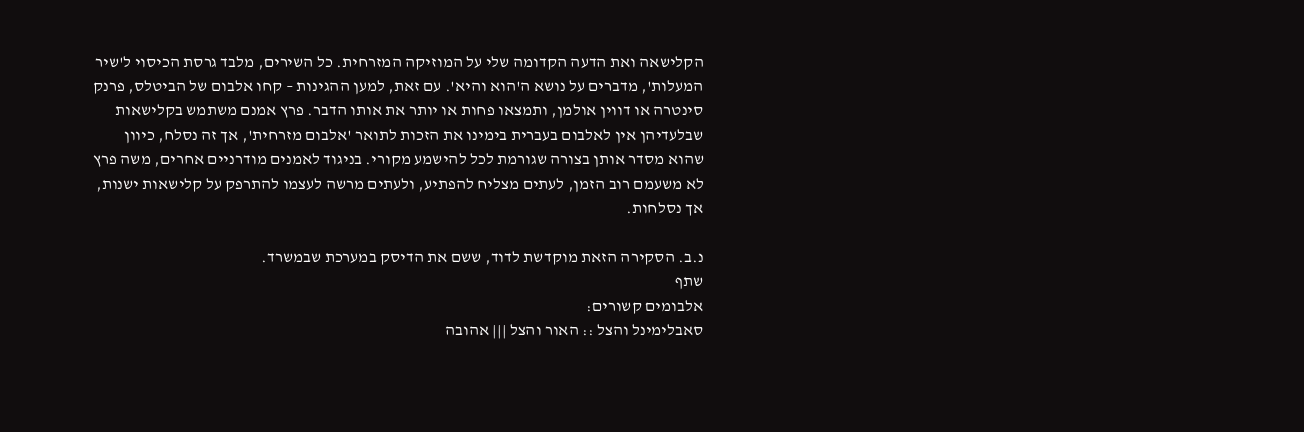הקלישאה ואת הדעה הקדומה שלי על המוזיקה המזרחית. כל השירים, מלבד גרסת הכיסוי ל'שיר המעלות', מדברים על נושא ה'הוא והיא'. עם זאת, למען ההגינות – קחו אלבום של הביטלס, פרנק סינטרה או דווין אולמן, ותמצאו פחות או יותר את אותו הדבר. פרץ אמנם משתמש בקלישאות שבלעדיהן אין לאלבום בעברית בימינו את הזכות לתואר 'אלבום מזרחית', אך זה נסלח, כיוון שהוא מסדר אותן בצורה שגורמת לכל להישמע מקורי. בניגוד לאמנים מודרניים אחרים, משה פרץ לא משעמם רוב הזמן, לעתים מצליח להפתיע, ולעתים מרשה לעצמו להתרפק על קלישאות ישנות, אך נסלחות.

נ.ב. הסקירה הזאת מוקדשת לדוד, ששם את הדיסק במערכת שבמשרד.
שתף
אלבומים קשורים:
סאבלימינל והצל :: האור והצל ||| אהובה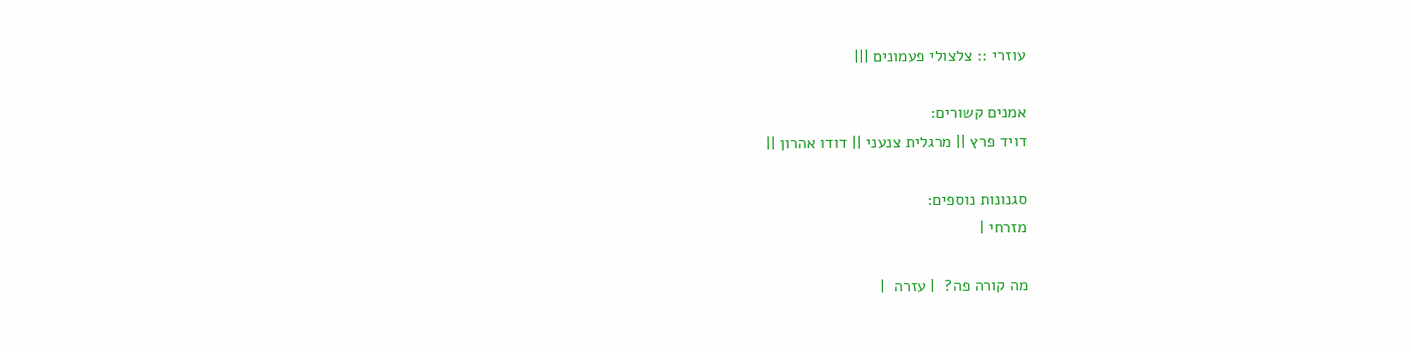עוזרי :: צלצולי פעמונים |||

אמנים קשורים:
דויד פרץ || מרגלית צנעני || דודו אהרון ||

סגנונות נוספים:
מזרחי |

מה קורה פה?  | עזרה  |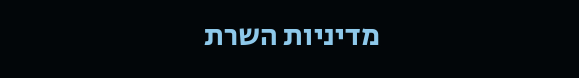מדיניות השרת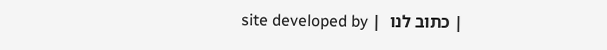| כתוב לנו  | site developed by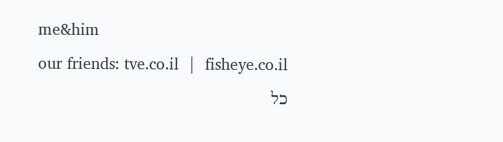me&him
our friends: tve.co.il  |  fisheye.co.il
כל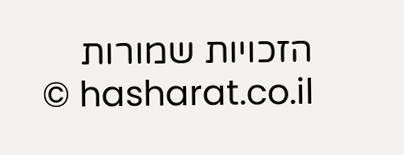הזכויות שמורות hasharat.co.il ©